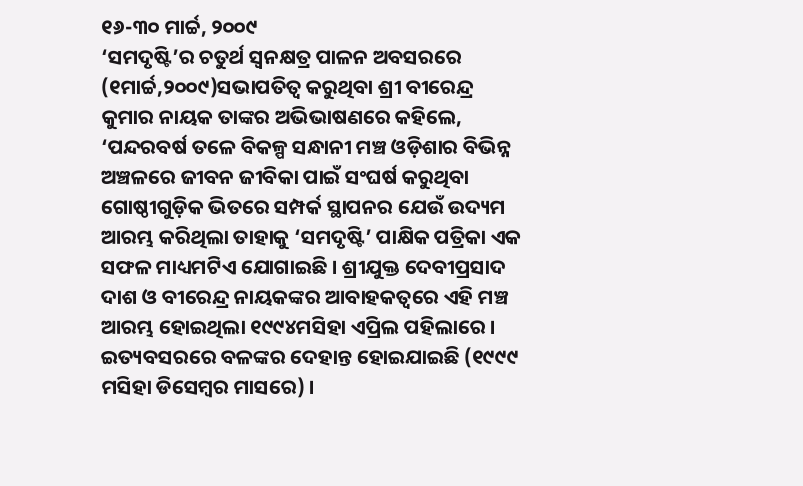୧୬-୩୦ ମାର୍ଚ୍ଚ, ୨୦୦୯
‘ସମଦୃଷ୍ଟି’ର ଚତୁର୍ଥ ସ୍ୱନକ୍ଷତ୍ର ପାଳନ ଅବସରରେ (୧ମାର୍ଚ୍ଚ,୨୦୦୯)ସଭାପତିତ୍ୱ କରୁଥିବା ଶ୍ରୀ ବୀରେନ୍ଦ୍ର କୁମାର ନାୟକ ତାଙ୍କର ଅଭିଭାଷଣରେ କହିଲେ, ‘ପନ୍ଦରବର୍ଷ ତଳେ ବିକଳ୍ପ ସନ୍ଧାନୀ ମଞ୍ଚ ଓଡ଼ିଶାର ବିଭିନ୍ନ ଅଞ୍ଚଳରେ ଜୀବନ ଜୀବିକା ପାଇଁ ସଂଘର୍ଷ କରୁଥିବା ଗୋଷ୍ଠୀଗୁଡ଼ିକ ଭିତରେ ସମ୍ପର୍କ ସ୍ଥାପନର ଯେଉଁ ଉଦ୍ୟମ ଆରମ୍ଭ କରିଥିଲା ତାହାକୁ ‘ସମଦୃଷ୍ଟି’ ପାକ୍ଷିକ ପତ୍ରିକା ଏକ ସଫଳ ମାଧ୍ୟମଟିଏ ଯୋଗାଇଛି । ଶ୍ରୀଯୁକ୍ତ ଦେବୀପ୍ରସାଦ ଦାଶ ଓ ବୀରେନ୍ଦ୍ର ନାୟକଙ୍କର ଆବାହକତ୍ୱରେ ଏହି ମଞ୍ଚ ଆରମ୍ଭ ହୋଇଥିଲା ୧୯୯୪ମସିହା ଏପ୍ରିଲ ପହିଲାରେ । ଇତ୍ୟବସରରେ ବଳଙ୍କର ଦେହାନ୍ତ ହୋଇଯାଇଛି (୧୯୯୯ ମସିହା ଡିସେମ୍ବର ମାସରେ) ।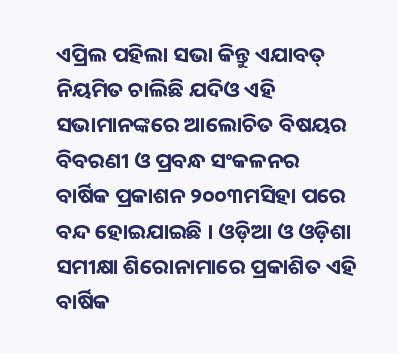ଏପ୍ରିଲ ପହିଲା ସଭା କିନ୍ତୁ ଏଯାବତ୍ ନିୟମିତ ଚାଲିଛି ଯଦିଓ ଏହି ସଭାମାନଙ୍କରେ ଆଲୋଚିତ ବିଷୟର ବିବରଣୀ ଓ ପ୍ରବନ୍ଧ ସଂକଳନର ବାର୍ଷିକ ପ୍ରକାଶନ ୨୦୦୩ମସିହା ପରେ ବନ୍ଦ ହୋଇଯାଇଛି । ଓଡ଼ିଆ ଓ ଓଡ଼ିଶା ସମୀକ୍ଷା ଶିରୋନାମାରେ ପ୍ରକାଶିତ ଏହି ବାର୍ଷିକ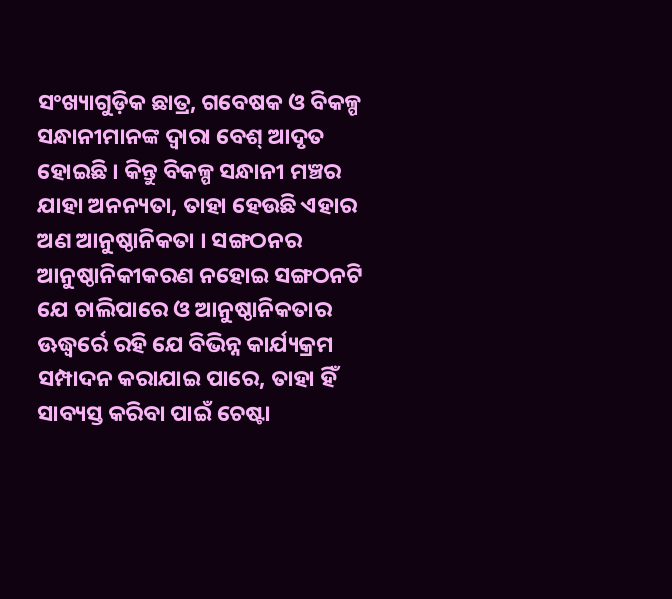ସଂଖ୍ୟାଗୁଡ଼ିକ ଛାତ୍ର, ଗବେଷକ ଓ ବିକଳ୍ପ ସନ୍ଧାନୀମାନଙ୍କ ଦ୍ୱାରା ବେଶ୍ ଆଦୃତ ହୋଇଛି । କିନ୍ତୁ ବିକଳ୍ପ ସନ୍ଧାନୀ ମଞ୍ଚର ଯାହା ଅନନ୍ୟତା, ତାହା ହେଉଛି ଏହାର ଅଣ ଆନୁଷ୍ଠାନିକତା । ସଙ୍ଗଠନର ଆନୁଷ୍ଠାନିକୀକରଣ ନହୋଇ ସଙ୍ଗଠନଟି ଯେ ଚାଲିପାରେ ଓ ଆନୁଷ୍ଠାନିକତାର ଊଦ୍ଧ୍ୱର୍ରେ ରହି ଯେ ବିଭିନ୍ନ କାର୍ଯ୍ୟକ୍ରମ ସମ୍ପାଦନ କରାଯାଇ ପାରେ, ତାହା ହିଁ ସାବ୍ୟସ୍ତ କରିବା ପାଇଁ ଚେଷ୍ଟା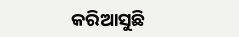କରିଆସୁଛି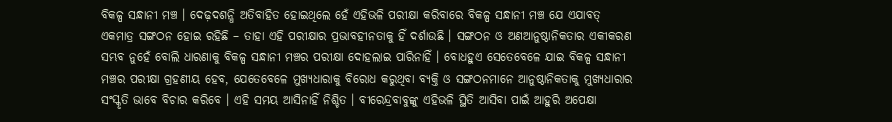ବିକଳ୍ପ ସନ୍ଧାନୀ ମଞ୍ଚ । ଦେଢ଼ଦଶନ୍ଧି ଅତିବାହିତ ହୋଇଥିଲେ ହେଁ ଏହିଭଳି ପରୀକ୍ଷା କରିବାରେ ବିକଳ୍ପ ସନ୍ଧାନୀ ମଞ୍ଚ ଯେ ଏଯାବତ୍ ଏକମାତ୍ର ସଙ୍ଗଠନ ହୋଇ ରହିଛି – ତାହା ଏହି ପରୀକ୍ଷାର ପ୍ରଭାବହୀନତାକୁ ହିଁ ଦର୍ଶାଉଛି । ସଙ୍ଗଠନ ଓ ଅଣଆନୁଷ୍ଠାନିକତାର ଏକୀକରଣ ସମ୍ଭବ ନୁହେଁ ବୋଲି ଧାରଣାକୁ ବିକଳ୍ପ ସନ୍ଧାନୀ ମଞ୍ଚର ପରୀକ୍ଷା ଦୋହଲାଇ ପାରିନାହିଁ । ବୋଧହୁଏ ସେତେବେଳେ ଯାଇ ବିକଳ୍ପ ସନ୍ଧାନୀ ମଞ୍ଚର ପରୀକ୍ଷା ଗ୍ରହଣୀୟ ହେବ, ଯେତେବେଳେ ମୁଖ୍ୟଧାରାକୁ ବିରୋଧ କରୁଥିବା ବ୍ୟକ୍ତି ଓ ସଙ୍ଗଠନମାନେ ଆନୁଷ୍ଠାନିକତାକୁ ମୁଖ୍ୟଧାରାର ସଂସ୍କୃତି ଭାବେ ବିଚାର କରିବେ । ଏହି ସମୟ ଆସିନାହିଁ ନିଶ୍ଚିତ । ବୀରେନ୍ଦ୍ରବାବୁଙ୍କୁ ଏହିଭଳି ସ୍ଥିତି ଆସିବା ପାଇଁ ଆହୁରି ଅପେକ୍ଷା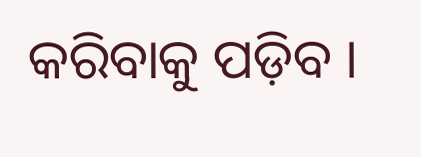କରିବାକୁ ପଡ଼ିବ ।